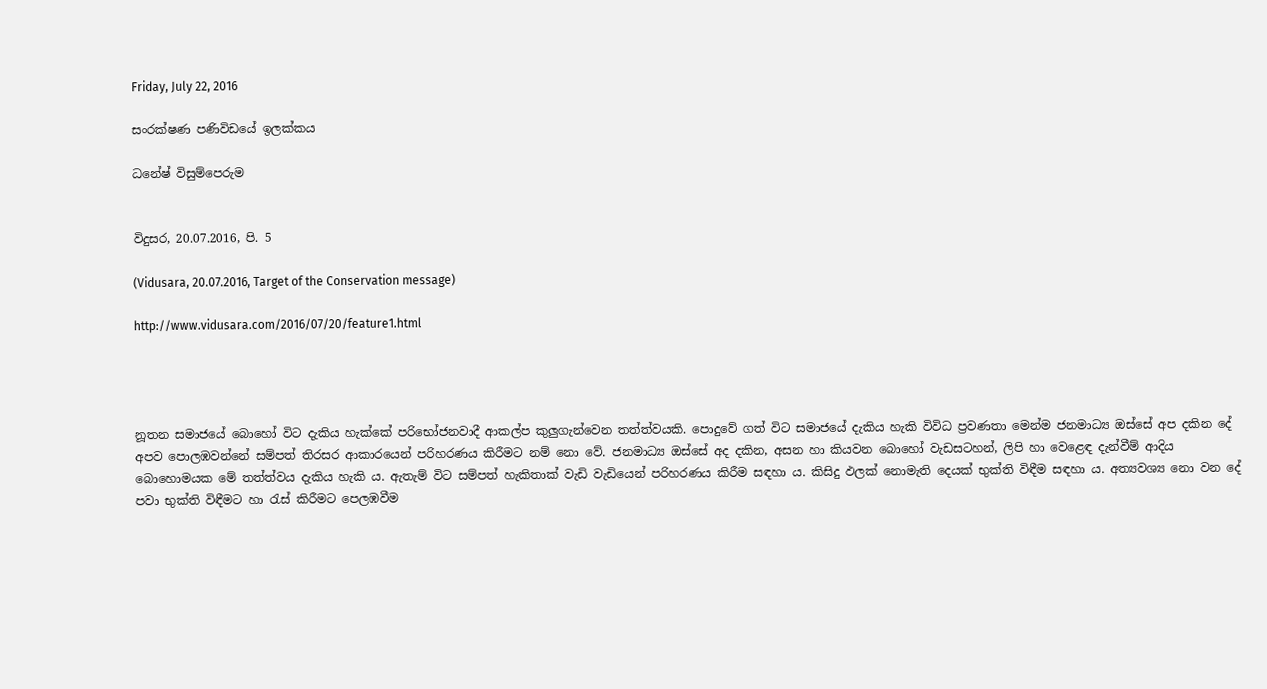Friday, July 22, 2016

සංරක්‌ෂණ පණිවිඩයේ ඉලක්‌කය

ධනේෂ් විසුම්පෙරුම


විදුසර, 20.07.2016, පි. 5

(Vidusara, 20.07.2016, Target of the Conservation message)

http://www.vidusara.com/2016/07/20/feature1.html




නූතන සමාජයේ බොහෝ විට දැකිය හැක්‌කේ පරිභෝජනවාදී ආකල්ප කුලුගැන්වෙන තත්ත්වයකි. පොදුවේ ගත් විට සමාජයේ දැකිය හැකි විවිධ ප්‍රවණතා මෙන්ම ජනමාධ්‍ය ඔස්‌සේ අප දකින දේ අපව පොලඹවන්නේ සම්පත් තිරසර ආකාරයෙන් පරිහරණය කිරීමට නම් නො වේ. ජනමාධ්‍ය ඔස්‌සේ අද දකින, අසන හා කියවන බොහෝ වැඩසටහන්, ලිපි හා වෙළෙඳ දැන්වීම් ආදිය බොහොමයක මේ තත්ත්වය දැකිය හැකි ය. ඇතැම් විට සම්පත් හැකිතාක්‌ වැඩි වැඩියෙන් පරිහරණය කිරීම සඳහා ය. කිසිදු ඵලක්‌ නොමැති දෙයක්‌ භුක්‌ති විඳීම සඳහා ය. අත්‍යවශ්‍ය නො වන දේ පවා භුක්‌ති විඳීමට හා රැස්‌ කිරීමට පෙලඹවීම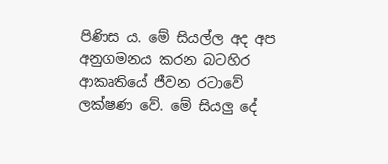පිණිස ය. මේ සියල්ල අද අප අනුගමනය කරන බටහිර ආකෘතියේ ජීවන රටාවේ ලක්‌ෂණ වේ. මේ සියලු දේ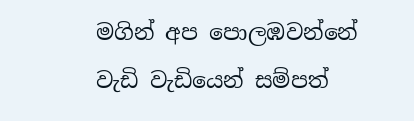මගින් අප පොලඹවන්නේ වැඩි වැඩියෙන් සම්පත්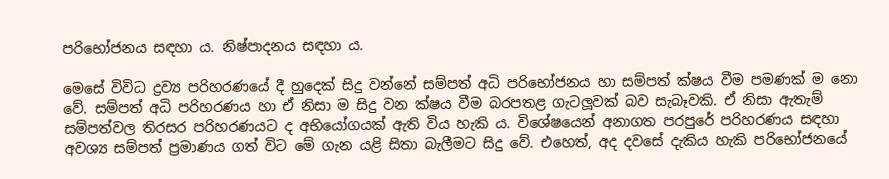පරිභෝජනය සඳහා ය. නිෂ්පාදනය සඳහා ය.

මෙසේ විවිධ ද්‍රව්‍ය පරිහරණයේ දී හුදෙක්‌ සිදු වන්නේ සම්පත් අධි පරිභෝජනය හා සම්පත් ක්‌ෂය වීම පමණක්‌ ම නො වේ. සම්පත් අධි පරිහරණය හා ඒ නිසා ම සිදු වන ක්‌ෂය වීම බරපතළ ගැටලූවක්‌ බව සැබෑවකි. ඒ නිසා ඇතැම් සම්පත්වල තිරසර පරිහරණයට ද අභියෝගයක්‌ ඇති විය හැකි ය. විශේෂයෙන් අනාගත පරපුරේ පරිහරණය සඳහා අවශ්‍ය සම්පත් ප්‍රමාණය ගත් විට මේ ගැන යළි සිතා බැලීමට සිදු වේ. එහෙත්, අද දවසේ දැකිය හැකි පරිභෝජනයේ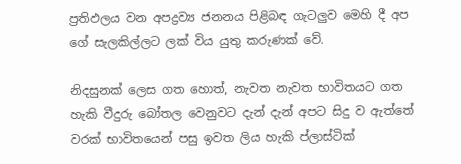ප්‍රතිඵලය වන අපද්‍රව්‍ය ජනනය පිළිබඳ ගැටලුව මෙහි දී අප ගේ සැලකිල්ලට ලක්‌ විය යුතු කරුණක්‌ වේ.

නිදසුනක්‌ ලෙස ගත හොත්, නැවත නැවත භාවිතයට ගත හැකි වීදුරු බෝතල වෙනුවට දැන් දැන් අපට සිදු ව ඇත්තේ වරක්‌ භාවිතයෙන් පසු ඉවත ලිය හැකි ප්ලාස්‌ටික්‌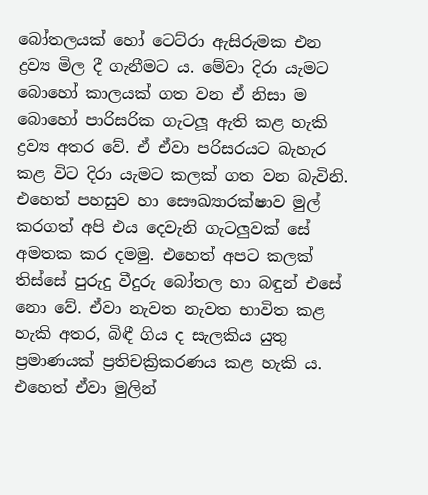බෝතලයක්‌ හෝ ටෙට්‌රා ඇසිරුමක එන ද්‍රව්‍ය මිල දී ගැනීමට ය. මේවා දිරා යැමට බොහෝ කාලයක්‌ ගත වන ඒ නිසා ම බොහෝ පාරිසරික ගැටලූ ඇති කළ හැකි ද්‍රව්‍ය අතර වේ. ඒ ඒවා පරිසරයට බැහැර කළ විට දිරා යැමට කලක්‌ ගත වන බැවිනි. එහෙත් පහසුව හා සෞඛ්‍යාරක්‌ෂාව මුල් කරගත් අපි එය දෙවැනි ගැටලුවක්‌ සේ අමතක කර දමමු. එහෙත් අපට කලක්‌ තිස්‌සේ පුරුදු වීදුරු බෝතල හා බඳුන් එසේ නො වේ. ඒවා නැවත නැවත භාවිත කළ හැකි අතර, බිඳී ගිය ද සැලකිය යුතු ප්‍රමාණයක්‌ ප්‍රතිචක්‍රිකරණය කළ හැකි ය. එහෙත් ඒවා මුලින්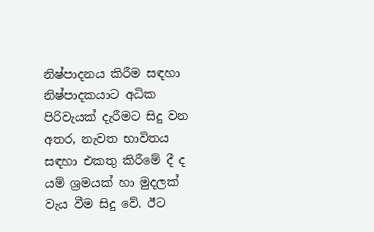නිෂ්පාදනය කිරීම සඳහා නිෂ්පාදකයාට අධික පිරිවැයක්‌ දැරීමට සිදු වන අතර, නැවත භාවිතය සඳහා එකතු කිරීමේ දී ද යම් ශ්‍රමයක්‌ හා මුදලක්‌ වැය වීම සිදු වේ. ඊට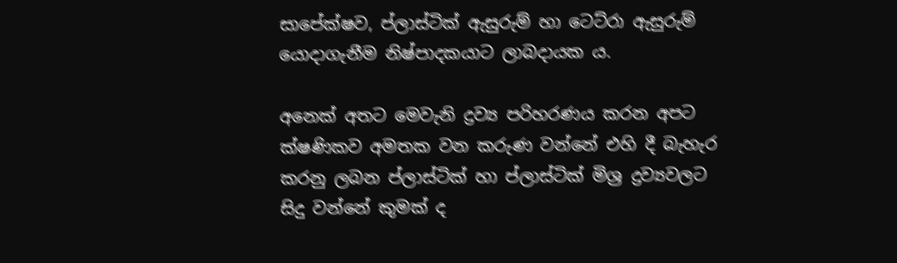සාපේක්‌ෂව, ප්ලාස්‌ටික්‌ ඇසුරුම් හා ටෙට්‌රා ඇසුරුම් යොදාගැනීම නිෂ්පාදකයාට ලාබදායක ය.

අනෙක්‌ අතට මෙවැනි ද්‍රව්‍ය පරිහරණය කරන අපට ක්‌ෂණිකව අමතක වන කරුණ වන්නේ එහි දී බැහැර කරනු ලබන ප්ලාස්‌ටික්‌ හා ප්ලාස්‌ටික්‌ මිශ්‍ර ද්‍රව්‍යවලට සිදු වන්නේ කුමක්‌ ද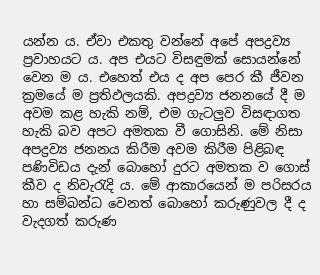යන්න ය. ඒවා එකතු වන්නේ අපේ අපද්‍රව්‍ය ප්‍රවාහයට ය. අප එයට විසඳුමක්‌ සොයන්නේ වෙන ම ය. එහෙත් එය ද අප පෙර කී ජීවන ක්‍රමයේ ම ප්‍රතිඵලයකි. අපද්‍රව්‍ය ජනනයේ දී ම අවම කළ හැකි නම්, එම ගැටලුව විසඳාගත හැකි බව අපට අමතක වී ගොසිනි. මේ නිසා අපද්‍රව්‍ය ජනනය කිරීම අවම කිරීම පිළිබඳ පණිවිඩය දැන් බොහෝ දුරට අමතක ව ගොස්‌ කීව ද නිවැරැදි ය. මේ ආකාරයෙන් ම පරිසරය හා සම්බන්ධ වෙනත් බොහෝ කරුණුවල දී ද වැදගත් කරුණ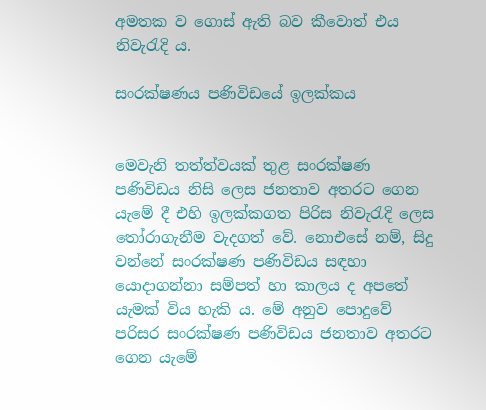අමතක ව ගොස්‌ ඇති බව කීවොත් එය නිවැරැදි ය.

සංරක්‌ෂණය පණිවිඩයේ ඉලක්‌කය


මෙවැනි තත්ත්වයක්‌ තුළ සංරක්‌ෂණ පණිවිඩය නිසි ලෙස ජනතාව අතරට ගෙන යැමේ දී එහි ඉලක්‌කගත පිරිස නිවැරැදි ලෙස තෝරාගැනීම වැදගත් වේ. නොඑසේ නම්, සිදු වන්නේ සංරක්‌ෂණ පණිවිඩය සඳහා යොදාගන්නා සම්පත් හා කාලය ද අපතේ යැමක්‌ විය හැකි ය. මේ අනුව පොදුවේ පරිසර සංරක්‌ෂණ පණිවිඩය ජනතාව අතරට ගෙන යැමේ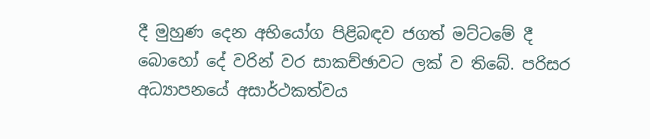දී මුහුණ දෙන අභියෝග පිළිබඳව ජගත් මට්‌ටමේ දී බොහෝ දේ වරින් වර සාකච්ඡාවට ලක්‌ ව තිබේ. පරිසර අධ්‍යාපනයේ අසාර්ථකත්වය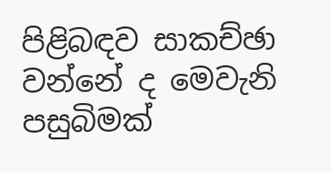පිළිබඳව සාකච්ඡා වන්නේ ද මෙවැනි පසුබිමක්‌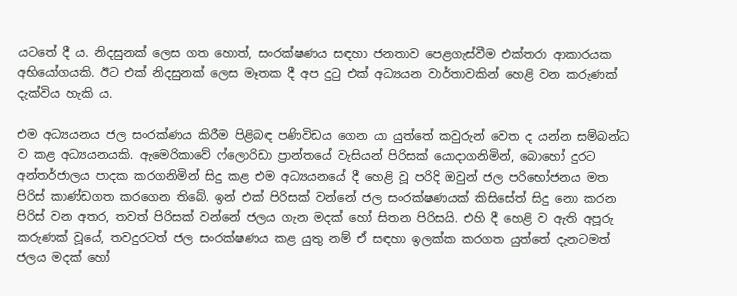යටතේ දී ය. නිදසුනක්‌ ලෙස ගත හොත්, සංරක්‌ෂණය සඳහා ජනතාව පෙළගැස්‌වීම එක්‌තරා ආකාරයක අභියෝගයකි. ඊට එක්‌ නිදසුනක්‌ ලෙස මෑතක දී අප දුටු එක්‌ අධ්‍යයන වාර්තාවකින් හෙළි වන කරුණක්‌ දැක්‌විය හැකි ය.

එම අධ්‍යයනය ජල සංරක්‌ණය කිරීම පිළිබඳ පණිවිඩය ගෙන යා යුත්තේ කවුරුන් වෙත ද යන්න සම්බන්ධ ව කළ අධ්‍යයනයකි. ඇමෙරිකාවේ ෆ්ලොරිඩා ප්‍රාන්තයේ වැසියන් පිරිසක්‌ යොදාගනිමින්, බොහෝ දුරට අන්තර්ජාලය පාදක කරගනිමින් සිදු කළ එම අධ්‍යයනයේ දී හෙළි වූ පරිදි ඔවුන් ජල පරිභෝජනය මත පිරිස්‌ කාණ්‌ඩගත කරගෙන තිබේ. ඉන් එක්‌ පිරිසක්‌ වන්නේ ජල සංරක්‌ෂණයක්‌ කිසිසේත් සිදු නො කරන පිරිස්‌ වන අතර, තවත් පිරිසක්‌ වන්නේ ජලය ගැන මදක්‌ හෝ සිතන පිරිසයි. එහි දී හෙළි ව ඇති අපූරු කරුණක්‌ වූයේ, තවදුරටත් ජල සංරක්‌ෂණය කළ යුතු නම් ඒ සඳහා ඉලක්‌ක කරගත යුත්තේ දැනටමත් ජලය මදක්‌ හෝ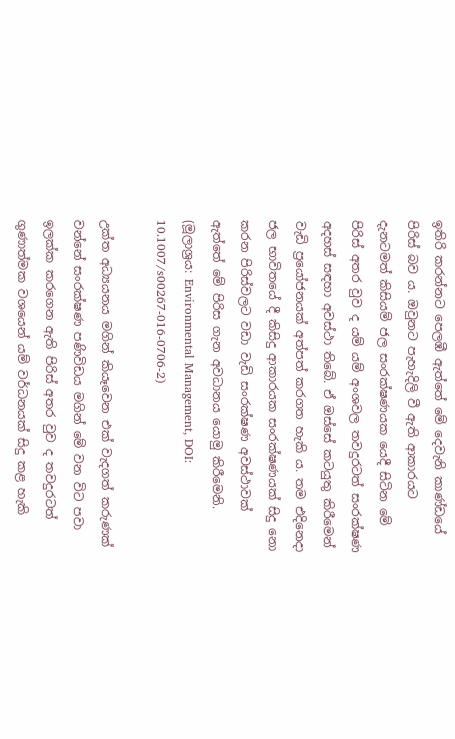ඉතිරි කරන්නට පෙලඹී ඇත්තේ මේ දෙවැනි කාණ්‌ඩයේ පිරිස්‌ බව ය. ඔවුනට පැහැදිලි වී ඇති ආකාරයට දැනටමත් කිසියම් ජල සංරක්‌ෂණයක යෙදී සිටින මේ පිරිස්‌ අතර වුව ද යම් යම් අංශවල තවදුරටත් සංරක්‌ෂණ අදහස්‌ සඳහා අවස්‌ථා තිබේ. ඒ ඔස්‌සේ කටයුතු කිරීමෙන් වැඩි ප්‍රයෝජනයක්‌ අත්පත් කරගත හැකි ය. තම එදිනෙදා ජල භාවිතයේ දී කිසිදු ආකාරයක සංරක්‌ෂණයක්‌ සිදු නො කරන පිරිස්‌වලට වඩා වැඩි සංරක්‌ෂණ අවස්‌ථාවක්‌ ඇත්තේ මේ පිරිස ගැන අවධානය යොමු කිරීමෙනි. (මූලාශ්‍රය: Environmental Management, DOI: 10.1007/s00267-016-0706-2)

උක්‌ත අධ්‍යයනය මගින් කියෑවෙන එක්‌ වැදගත් කරුණක්‌ වන්නේ සංරක්‌ෂණ පණිවිඩය මගින් මේ වන විට පවා ඉලක්‌ක කරගෙන ඇති පිරිස්‌ අතර වුව ද තවදුරටත් ගුණාත්මක වශයෙන් යම් වර්ධනයක්‌ සිදු කළ හැකි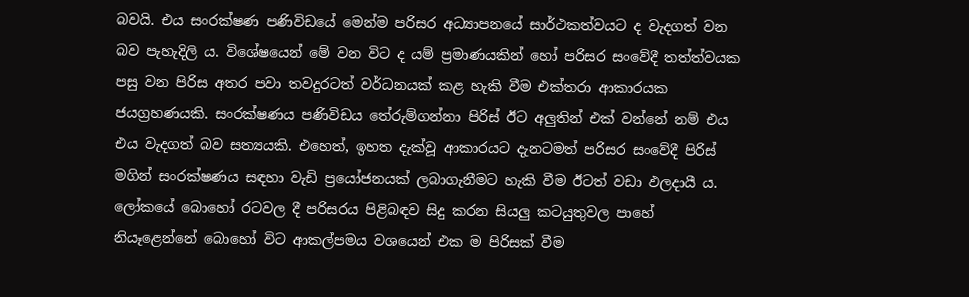බවයි. එය සංරක්‌ෂණ පණිවිඩයේ මෙන්ම පරිසර අධ්‍යාපනයේ සාර්ථකත්වයට ද වැදගත් වන බව පැහැදිලි ය. විශේෂයෙන් මේ වන විට ද යම් ප්‍රමාණයකින් හෝ පරිසර සංවේදී තත්ත්වයක පසු වන පිරිස අතර පවා තවදුරටත් වර්ධනයක්‌ කළ හැකි වීම එක්‌තරා ආකාරයක ජයග්‍රහණයකි. සංරක්‌ෂණය පණිවිඩය තේරුම්ගන්නා පිරිස්‌ ඊට අලුතින් එක්‌ වන්නේ නම් එය එය වැදගත් බව සත්‍යයකි. එහෙත්, ඉහත දැක්‌වූ ආකාරයට දැනටමත් පරිසර සංවේදී පිරිස්‌ මගින් සංරක්‌ෂණය සඳහා වැඩි ප්‍රයෝජනයක්‌ ලබාගැනීමට හැකි වීම ඊටත් වඩා ඵලදායී ය. ලෝකයේ බොහෝ රටවල දී පරිසරය පිළිබඳව සිදු කරන සියලු කටයුතුවල පාහේ නියෑළෙන්නේ බොහෝ විට ආකල්පමය වශයෙන් එක ම පිරිසක්‌ වීම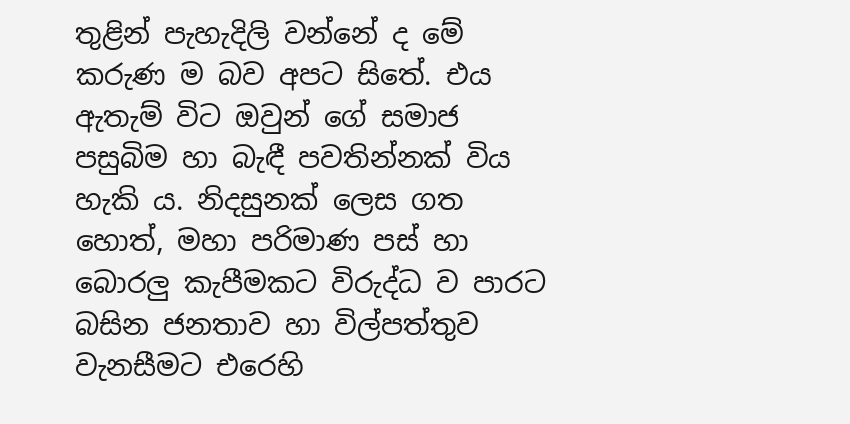තුළින් පැහැදිලි වන්නේ ද මේ කරුණ ම බව අපට සිතේ. එය ඇතැම් විට ඔවුන් ගේ සමාජ පසුබිම හා බැඳී පවතින්නක්‌ විය හැකි ය. නිදසුනක්‌ ලෙස ගත හොත්, මහා පරිමාණ පස්‌ හා බොරලු කැපීමකට විරුද්ධ ව පාරට බසින ජනතාව හා විල්පත්තුව වැනසීමට එරෙහි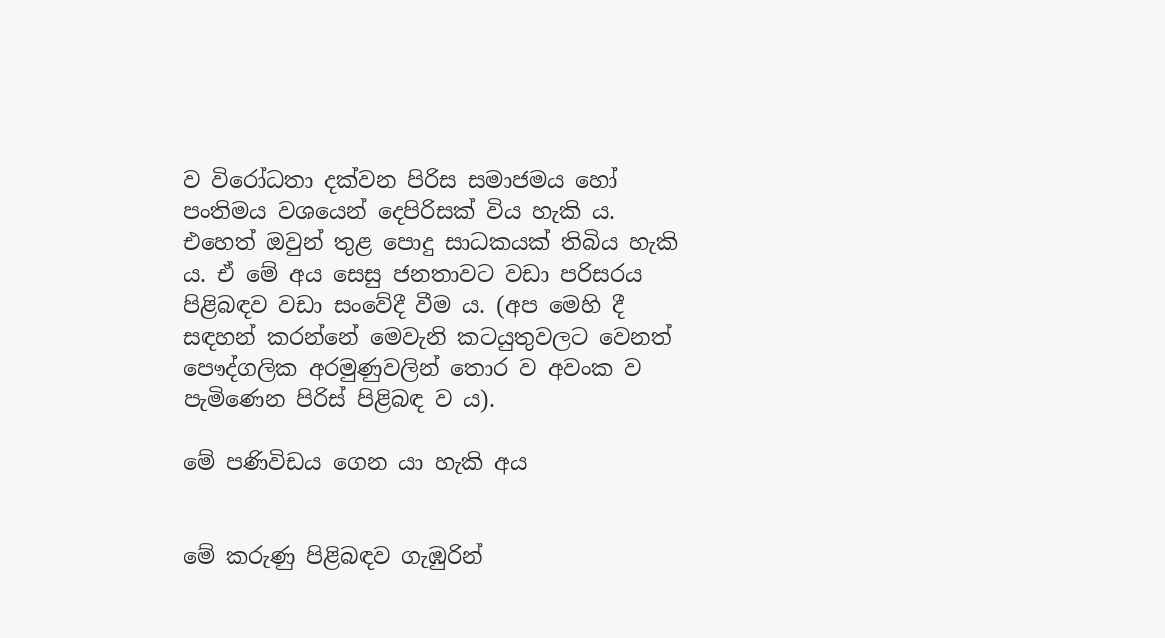ව විරෝධතා දක්‌වන පිරිස සමාජමය හෝ පංතිමය වශයෙන් දෙපිරිසක්‌ විය හැකි ය. එහෙත් ඔවුන් තුළ පොදු සාධකයක්‌ තිබිය හැකි ය. ඒ මේ අය සෙසු ජනතාවට වඩා පරිසරය පිළිබඳව වඩා සංවේදී වීම ය. (අප මෙහි දී සඳහන් කරන්නේ මෙවැනි කටයුතුවලට වෙනත් පෞද්ගලික අරමුණුවලින් තොර ව අවංක ව පැමිණෙන පිරිස්‌ පිළිබඳ ව ය).

මේ පණිවිඩය ගෙන යා හැකි අය


මේ කරුණු පිළිබඳව ගැඹුරින්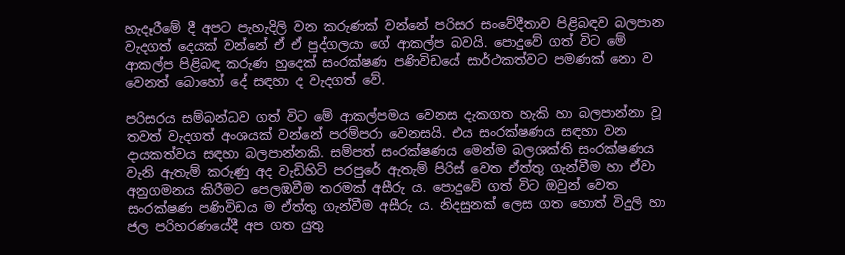හැදෑරීමේ දී අපට පැහැදිලි වන කරුණක්‌ වන්නේ පරිසර සංවේදීතාව පිළිබඳව බලපාන වැදගත් දෙයක්‌ වන්නේ ඒ ඒ පුද්ගලයා ගේ ආකල්ප බවයි. පොදුවේ ගත් විට මේ ආකල්ප පිළිබඳ කරුණ හුදෙක්‌ සංරක්‌ෂණ පණිවිඩයේ සාර්ථකත්වට පමණක්‌ නො ව වෙනත් බොහෝ දේ සඳහා ද වැදගත් වේ.

පරිසරය සම්බන්ධව ගත් විට මේ ආකල්පමය වෙනස දැකගත හැකි හා බලපාන්නා වූ තවත් වැදගත් අංශයක්‌ වන්නේ පරම්පරා වෙනසයි. එය සංරක්‌ෂණය සඳහා වන දායකත්වය සඳහා බලපාන්නකි. සම්පත් සංරක්‌ෂණය මෙන්ම බලශක්‌ති සංරක්‌ෂණය වැනි ඇතැම් කරුණු අද වැඩිහිටි පරපුරේ ඇතැම් පිරිස්‌ වෙත ඒත්තු ගැන්වීම හා ඒවා අනුගමනය කිරීමට පෙලඹවීම තරමක්‌ අසීරු ය. පොදුවේ ගත් විට ඔවුන් වෙත සංරක්‌ෂණ පණිවිඩය ම ඒත්තු ගැන්වීම අසීරු ය. නිදසුනක්‌ ලෙස ගත හොත් විදුලි හා ජල පරිහරණයේදී අප ගත යුතු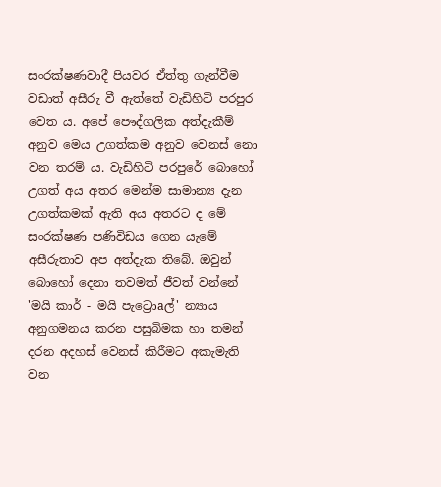සංරක්‌ෂණවාදී පියවර ඒත්තු ගැන්වීම වඩාත් අසීරු වී ඇත්තේ වැඩිහිටි පරපුර වෙත ය. අපේ පෞද්ගලික අත්දැකීම් අනුව මෙය උගත්කම අනුව වෙනස්‌ නො වන තරම් ය. වැඩිහිටි පරපුරේ බොහෝ උගත් අය අතර මෙන්ම සාමාන්‍ය දැන උගත්කමක්‌ ඇති අය අතරට ද මේ සංරක්‌ෂණ පණිවිඩය ගෙන යැමේ අසීරුතාව අප අත්දැක තිබේ. ඔවුන් බොහෝ දෙනා තවමත් ජීවත් වන්නේ 'මයි කාර් - මයි පැට්‍රොaල්' න්‍යාය අනුගමනය කරන පසුබිමක හා තමන් දරන අදහස්‌ වෙනස්‌ කිරීමට අකැමැති වන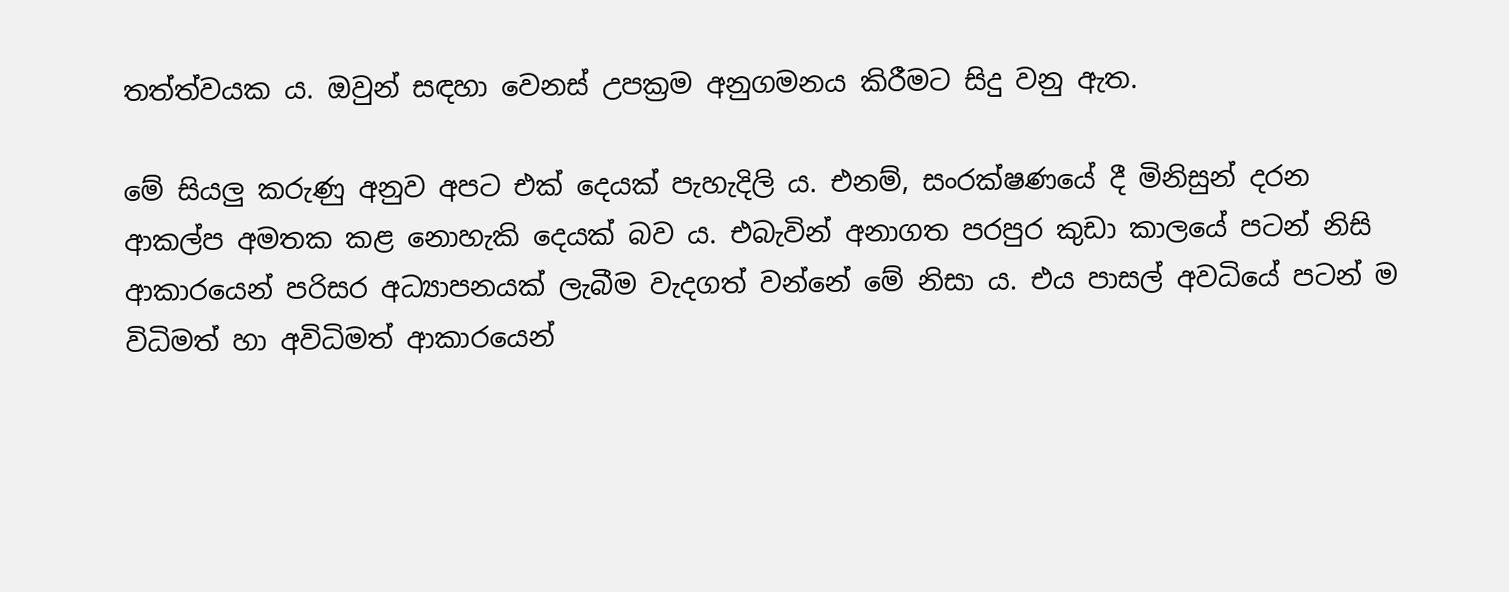තත්ත්වයක ය. ඔවුන් සඳහා වෙනස්‌ උපක්‍රම අනුගමනය කිරීමට සිදු වනු ඇත.

මේ සියලු කරුණු අනුව අපට එක්‌ දෙයක්‌ පැහැදිලි ය. එනම්, සංරක්‌ෂණයේ දී මිනිසුන් දරන ආකල්ප අමතක කළ නොහැකි දෙයක්‌ බව ය. එබැවින් අනාගත පරපුර කුඩා කාලයේ පටන් නිසි ආකාරයෙන් පරිසර අධ්‍යාපනයක්‌ ලැබීම වැදගත් වන්නේ මේ නිසා ය. එය පාසල් අවධියේ පටන් ම විධිමත් හා අවිධිමත් ආකාරයෙන්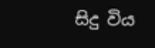සිදු විය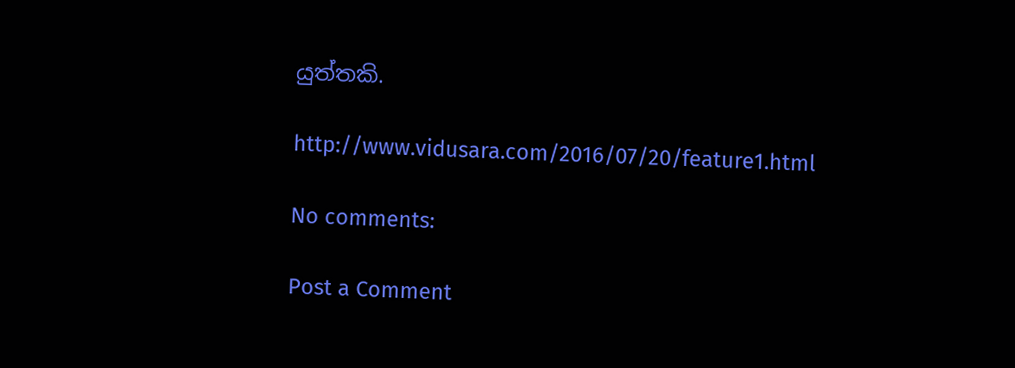යුත්තකි.

http://www.vidusara.com/2016/07/20/feature1.html

No comments:

Post a Comment